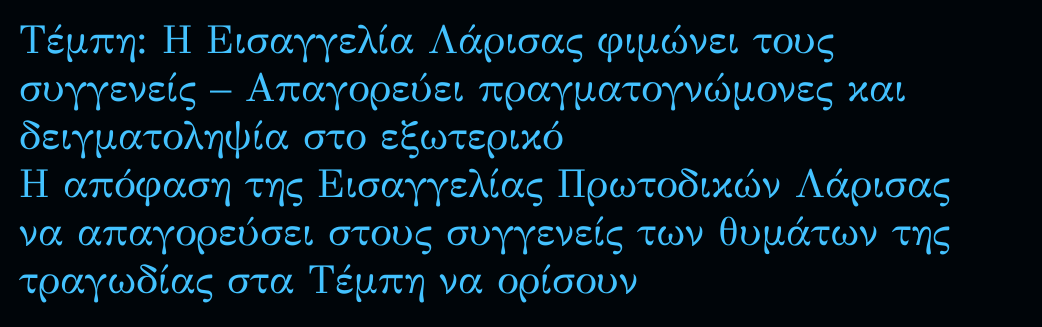Τέμπη: Η Εισαγγελία Λάρισας φιμώνει τους συγγενείς – Απαγορεύει πραγματογνώμονες και δειγματοληψία στο εξωτερικό
Η απόφαση της Εισαγγελίας Πρωτοδικών Λάρισας να απαγορεύσει στους συγγενείς των θυμάτων της τραγωδίας στα Τέμπη να ορίσουν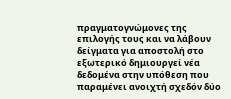πραγματογνώμονες της επιλογής τους και να λάβουν δείγματα για αποστολή στο εξωτερικό δημιουργεί νέα δεδομένα στην υπόθεση που παραμένει ανοιχτή σχεδόν δύο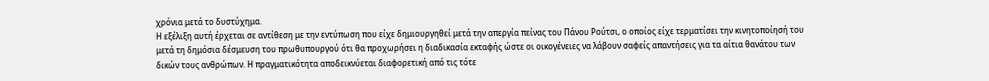χρόνια μετά το δυστύχημα.
Η εξέλιξη αυτή έρχεται σε αντίθεση με την εντύπωση που είχε δημιουργηθεί μετά την απεργία πείνας του Πάνου Ρούτσι, ο οποίος είχε τερματίσει την κινητοποίησή του μετά τη δημόσια δέσμευση του πρωθυπουργού ότι θα προχωρήσει η διαδικασία εκταφής ώστε οι οικογένειες να λάβουν σαφείς απαντήσεις για τα αίτια θανάτου των δικών τους ανθρώπων. Η πραγματικότητα αποδεικνύεται διαφορετική από τις τότε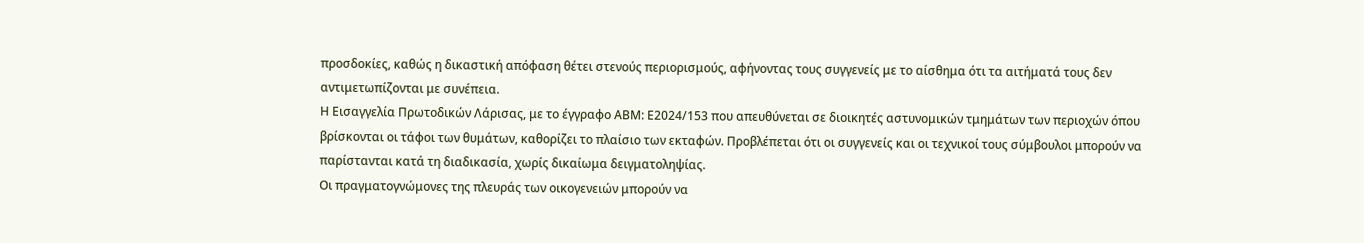προσδοκίες, καθώς η δικαστική απόφαση θέτει στενούς περιορισμούς, αφήνοντας τους συγγενείς με το αίσθημα ότι τα αιτήματά τους δεν αντιμετωπίζονται με συνέπεια.
Η Εισαγγελία Πρωτοδικών Λάρισας, με το έγγραφο ΑΒΜ: Ε2024/153 που απευθύνεται σε διοικητές αστυνομικών τμημάτων των περιοχών όπου βρίσκονται οι τάφοι των θυμάτων, καθορίζει το πλαίσιο των εκταφών. Προβλέπεται ότι οι συγγενείς και οι τεχνικοί τους σύμβουλοι μπορούν να παρίστανται κατά τη διαδικασία, χωρίς δικαίωμα δειγματοληψίας.
Οι πραγματογνώμονες της πλευράς των οικογενειών μπορούν να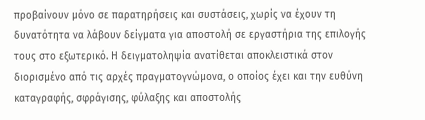προβαίνουν μόνο σε παρατηρήσεις και συστάσεις, χωρίς να έχουν τη δυνατότητα να λάβουν δείγματα για αποστολή σε εργαστήρια της επιλογής τους στο εξωτερικό. Η δειγματοληψία ανατίθεται αποκλειστικά στον διορισμένο από τις αρχές πραγματογνώμονα, ο οποίος έχει και την ευθύνη καταγραφής, σφράγισης, φύλαξης και αποστολής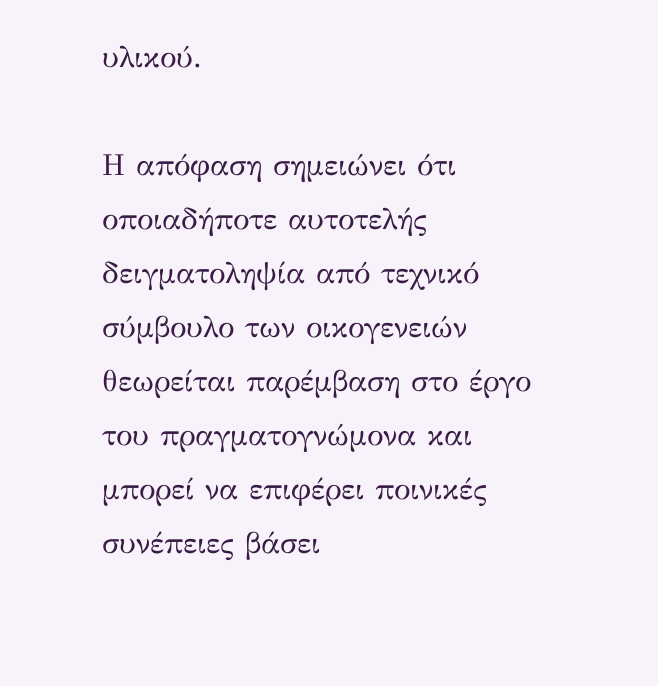υλικού.

Η απόφαση σημειώνει ότι οποιαδήποτε αυτοτελής δειγματοληψία από τεχνικό σύμβουλο των οικογενειών θεωρείται παρέμβαση στο έργο του πραγματογνώμονα και μπορεί να επιφέρει ποινικές συνέπειες βάσει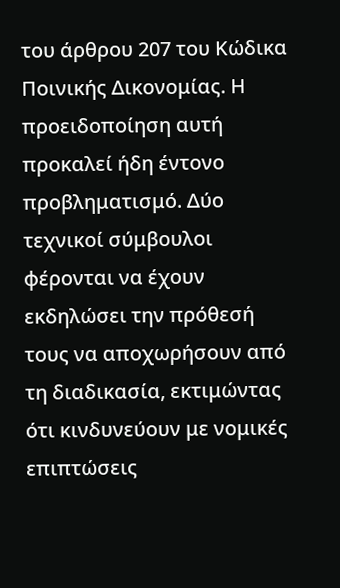του άρθρου 207 του Κώδικα Ποινικής Δικονομίας. Η προειδοποίηση αυτή προκαλεί ήδη έντονο προβληματισμό. Δύο τεχνικοί σύμβουλοι φέρονται να έχουν εκδηλώσει την πρόθεσή τους να αποχωρήσουν από τη διαδικασία, εκτιμώντας ότι κινδυνεύουν με νομικές επιπτώσεις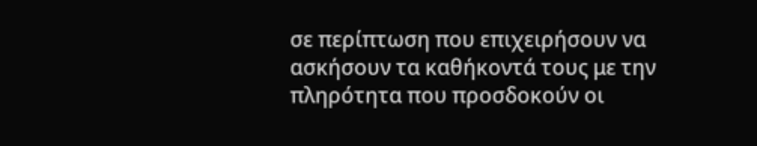σε περίπτωση που επιχειρήσουν να ασκήσουν τα καθήκοντά τους με την πληρότητα που προσδοκούν οι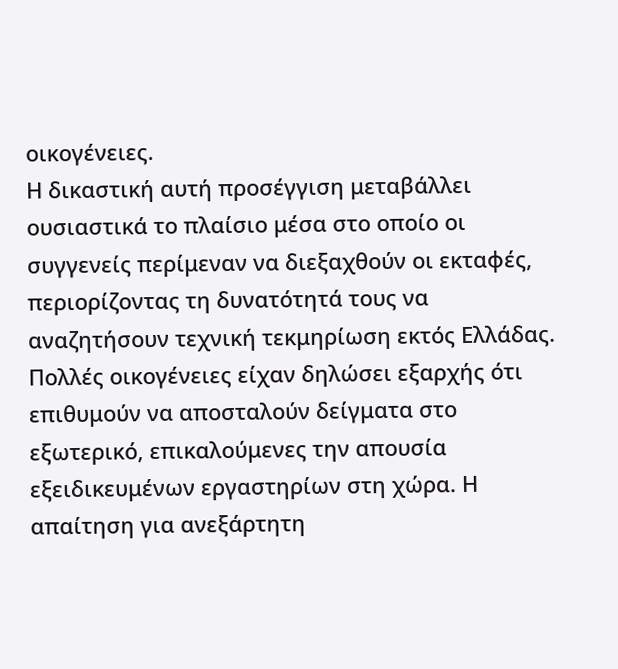οικογένειες.
Η δικαστική αυτή προσέγγιση μεταβάλλει ουσιαστικά το πλαίσιο μέσα στο οποίο οι συγγενείς περίμεναν να διεξαχθούν οι εκταφές, περιορίζοντας τη δυνατότητά τους να αναζητήσουν τεχνική τεκμηρίωση εκτός Ελλάδας. Πολλές οικογένειες είχαν δηλώσει εξαρχής ότι επιθυμούν να αποσταλούν δείγματα στο εξωτερικό, επικαλούμενες την απουσία εξειδικευμένων εργαστηρίων στη χώρα. Η απαίτηση για ανεξάρτητη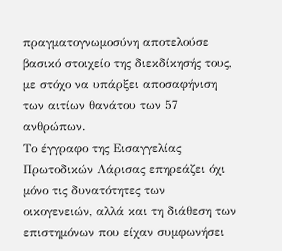πραγματογνωμοσύνη αποτελούσε βασικό στοιχείο της διεκδίκησής τους, με στόχο να υπάρξει αποσαφήνιση των αιτίων θανάτου των 57 ανθρώπων.
Το έγγραφο της Εισαγγελίας Πρωτοδικών Λάρισας επηρεάζει όχι μόνο τις δυνατότητες των οικογενειών, αλλά και τη διάθεση των επιστημόνων που είχαν συμφωνήσει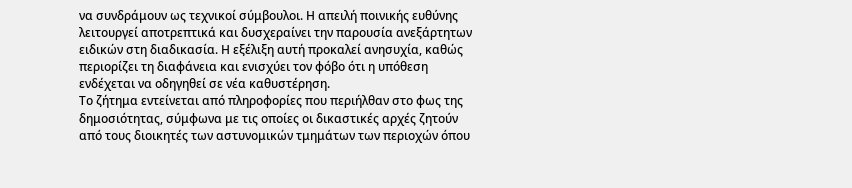να συνδράμουν ως τεχνικοί σύμβουλοι. Η απειλή ποινικής ευθύνης λειτουργεί αποτρεπτικά και δυσχεραίνει την παρουσία ανεξάρτητων ειδικών στη διαδικασία. Η εξέλιξη αυτή προκαλεί ανησυχία, καθώς περιορίζει τη διαφάνεια και ενισχύει τον φόβο ότι η υπόθεση ενδέχεται να οδηγηθεί σε νέα καθυστέρηση.
Το ζήτημα εντείνεται από πληροφορίες που περιήλθαν στο φως της δημοσιότητας, σύμφωνα με τις οποίες οι δικαστικές αρχές ζητούν από τους διοικητές των αστυνομικών τμημάτων των περιοχών όπου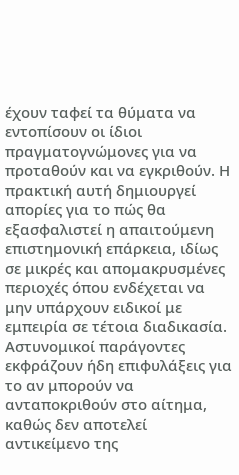έχουν ταφεί τα θύματα να εντοπίσουν οι ίδιοι πραγματογνώμονες για να προταθούν και να εγκριθούν. Η πρακτική αυτή δημιουργεί απορίες για το πώς θα εξασφαλιστεί η απαιτούμενη επιστημονική επάρκεια, ιδίως σε μικρές και απομακρυσμένες περιοχές όπου ενδέχεται να μην υπάρχουν ειδικοί με εμπειρία σε τέτοια διαδικασία. Αστυνομικοί παράγοντες εκφράζουν ήδη επιφυλάξεις για το αν μπορούν να ανταποκριθούν στο αίτημα, καθώς δεν αποτελεί αντικείμενο της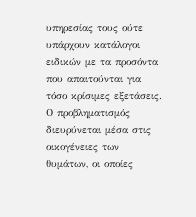υπηρεσίας τους ούτε υπάρχουν κατάλογοι ειδικών με τα προσόντα που απαιτούνται για τόσο κρίσιμες εξετάσεις.
Ο προβληματισμός διευρύνεται μέσα στις οικογένειες των θυμάτων, οι οποίες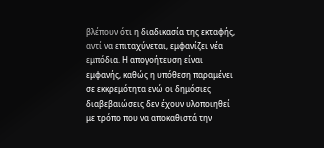βλέπουν ότι η διαδικασία της εκταφής, αντί να επιταχύνεται, εμφανίζει νέα εμπόδια. Η απογοήτευση είναι εμφανής, καθώς η υπόθεση παραμένει σε εκκρεμότητα ενώ οι δημόσιες διαβεβαιώσεις δεν έχουν υλοποιηθεί με τρόπο που να αποκαθιστά την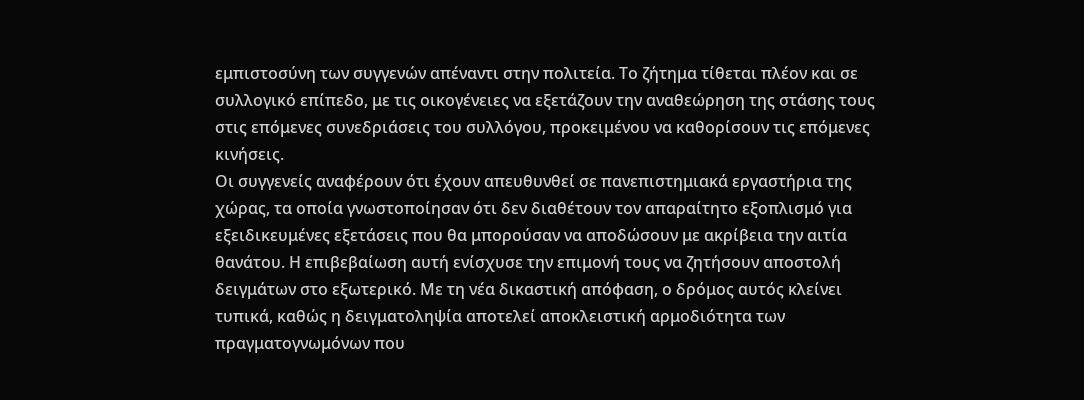εμπιστοσύνη των συγγενών απέναντι στην πολιτεία. Το ζήτημα τίθεται πλέον και σε συλλογικό επίπεδο, με τις οικογένειες να εξετάζουν την αναθεώρηση της στάσης τους στις επόμενες συνεδριάσεις του συλλόγου, προκειμένου να καθορίσουν τις επόμενες κινήσεις.
Οι συγγενείς αναφέρουν ότι έχουν απευθυνθεί σε πανεπιστημιακά εργαστήρια της χώρας, τα οποία γνωστοποίησαν ότι δεν διαθέτουν τον απαραίτητο εξοπλισμό για εξειδικευμένες εξετάσεις που θα μπορούσαν να αποδώσουν με ακρίβεια την αιτία θανάτου. Η επιβεβαίωση αυτή ενίσχυσε την επιμονή τους να ζητήσουν αποστολή δειγμάτων στο εξωτερικό. Με τη νέα δικαστική απόφαση, ο δρόμος αυτός κλείνει τυπικά, καθώς η δειγματοληψία αποτελεί αποκλειστική αρμοδιότητα των πραγματογνωμόνων που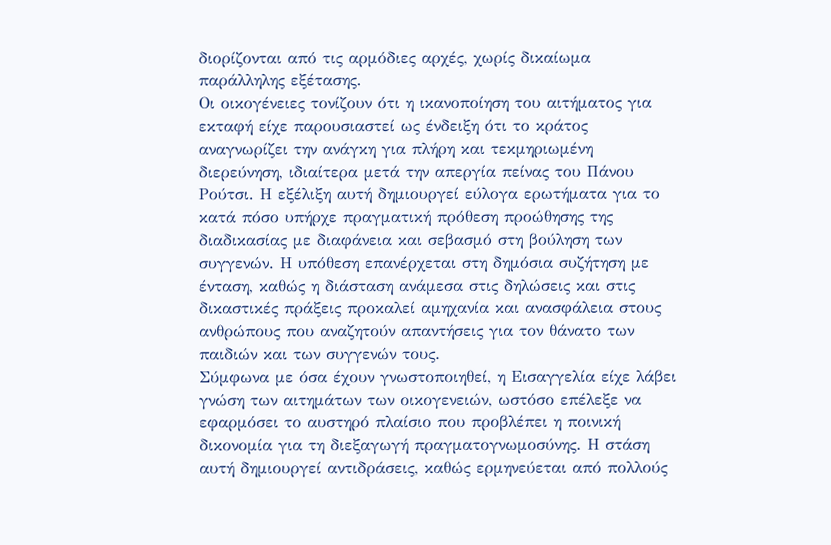διορίζονται από τις αρμόδιες αρχές, χωρίς δικαίωμα παράλληλης εξέτασης.
Οι οικογένειες τονίζουν ότι η ικανοποίηση του αιτήματος για εκταφή είχε παρουσιαστεί ως ένδειξη ότι το κράτος αναγνωρίζει την ανάγκη για πλήρη και τεκμηριωμένη διερεύνηση, ιδιαίτερα μετά την απεργία πείνας του Πάνου Ρούτσι. Η εξέλιξη αυτή δημιουργεί εύλογα ερωτήματα για το κατά πόσο υπήρχε πραγματική πρόθεση προώθησης της διαδικασίας με διαφάνεια και σεβασμό στη βούληση των συγγενών. Η υπόθεση επανέρχεται στη δημόσια συζήτηση με ένταση, καθώς η διάσταση ανάμεσα στις δηλώσεις και στις δικαστικές πράξεις προκαλεί αμηχανία και ανασφάλεια στους ανθρώπους που αναζητούν απαντήσεις για τον θάνατο των παιδιών και των συγγενών τους.
Σύμφωνα με όσα έχουν γνωστοποιηθεί, η Εισαγγελία είχε λάβει γνώση των αιτημάτων των οικογενειών, ωστόσο επέλεξε να εφαρμόσει το αυστηρό πλαίσιο που προβλέπει η ποινική δικονομία για τη διεξαγωγή πραγματογνωμοσύνης. Η στάση αυτή δημιουργεί αντιδράσεις, καθώς ερμηνεύεται από πολλούς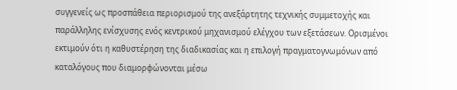συγγενείς ως προσπάθεια περιορισμού της ανεξάρτητης τεχνικής συμμετοχής και παράλληλης ενίσχυσης ενός κεντρικού μηχανισμού ελέγχου των εξετάσεων. Ορισμένοι εκτιμούν ότι η καθυστέρηση της διαδικασίας και η επιλογή πραγματογνωμόνων από καταλόγους που διαμορφώνονται μέσω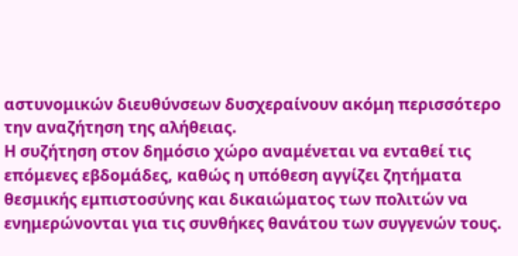αστυνομικών διευθύνσεων δυσχεραίνουν ακόμη περισσότερο την αναζήτηση της αλήθειας.
Η συζήτηση στον δημόσιο χώρο αναμένεται να ενταθεί τις επόμενες εβδομάδες, καθώς η υπόθεση αγγίζει ζητήματα θεσμικής εμπιστοσύνης και δικαιώματος των πολιτών να ενημερώνονται για τις συνθήκες θανάτου των συγγενών τους.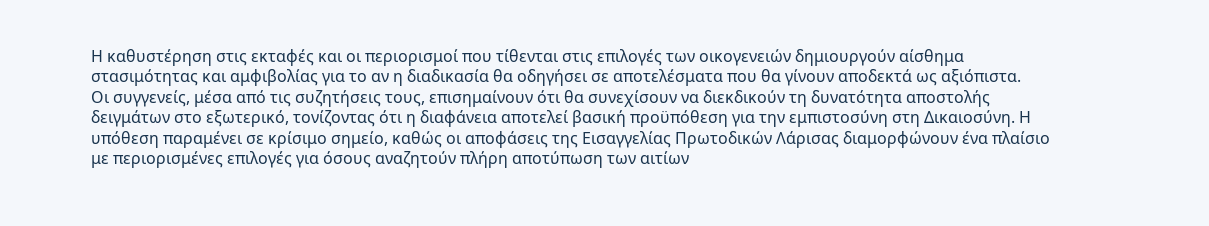Η καθυστέρηση στις εκταφές και οι περιορισμοί που τίθενται στις επιλογές των οικογενειών δημιουργούν αίσθημα στασιμότητας και αμφιβολίας για το αν η διαδικασία θα οδηγήσει σε αποτελέσματα που θα γίνουν αποδεκτά ως αξιόπιστα.
Οι συγγενείς, μέσα από τις συζητήσεις τους, επισημαίνουν ότι θα συνεχίσουν να διεκδικούν τη δυνατότητα αποστολής δειγμάτων στο εξωτερικό, τονίζοντας ότι η διαφάνεια αποτελεί βασική προϋπόθεση για την εμπιστοσύνη στη Δικαιοσύνη. Η υπόθεση παραμένει σε κρίσιμο σημείο, καθώς οι αποφάσεις της Εισαγγελίας Πρωτοδικών Λάρισας διαμορφώνουν ένα πλαίσιο με περιορισμένες επιλογές για όσους αναζητούν πλήρη αποτύπωση των αιτίων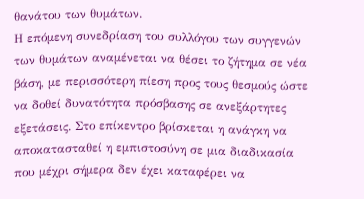θανάτου των θυμάτων.
Η επόμενη συνεδρίαση του συλλόγου των συγγενών των θυμάτων αναμένεται να θέσει το ζήτημα σε νέα βάση, με περισσότερη πίεση προς τους θεσμούς ώστε να δοθεί δυνατότητα πρόσβασης σε ανεξάρτητες εξετάσεις. Στο επίκεντρο βρίσκεται η ανάγκη να αποκατασταθεί η εμπιστοσύνη σε μια διαδικασία που μέχρι σήμερα δεν έχει καταφέρει να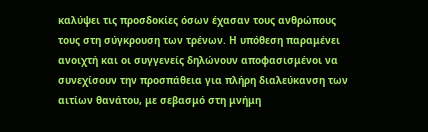καλύψει τις προσδοκίες όσων έχασαν τους ανθρώπους τους στη σύγκρουση των τρένων. Η υπόθεση παραμένει ανοιχτή και οι συγγενείς δηλώνουν αποφασισμένοι να συνεχίσουν την προσπάθεια για πλήρη διαλεύκανση των αιτίων θανάτου, με σεβασμό στη μνήμη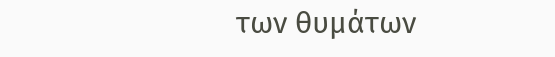των θυμάτων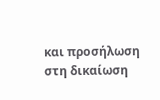και προσήλωση στη δικαίωση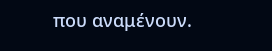που αναμένουν.